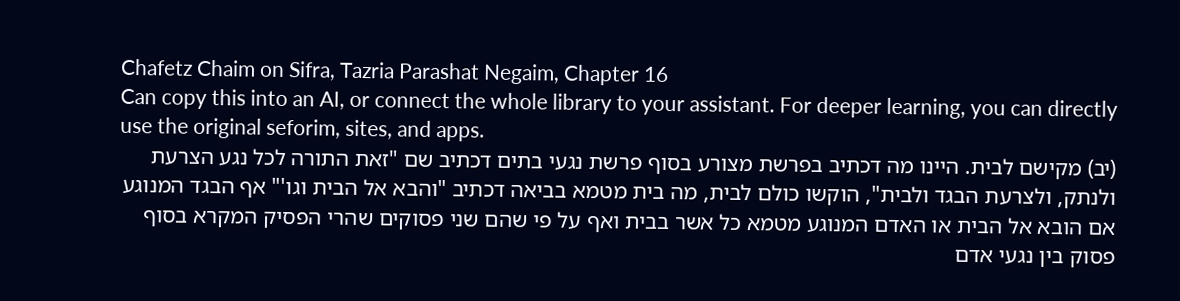Chafetz Chaim on Sifra, Tazria Parashat Negaim, Chapter 16
Can copy this into an AI, or connect the whole library to your assistant. For deeper learning, you can directly use the original seforim, sites, and apps.
(יב) מקישם לבית. היינו מה דכתיב בפרשת מצורע בסוף פרשת נגעי בתים דכתיב שם "זאת התורה לכל נגע הצרעת ולנתק, ולצרעת הבגד ולבית", הוקשו כולם לבית, מה בית מטמא בביאה דכתיב "והבא אל הבית וגו'" אף הבגד המנוגע אם הובא אל הבית או האדם המנוגע מטמא כל אשר בבית ואף על פי שהם שני פסוקים שהרי הפסיק המקרא בסוף פסוק בין נגעי אדם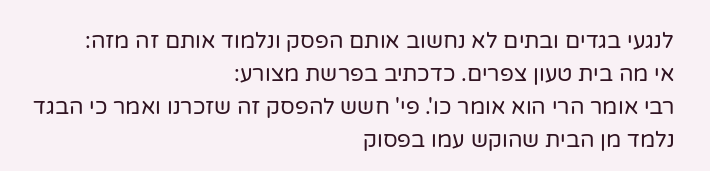לנגעי בגדים ובתים לא נחשוב אותם הפסק ונלמוד אותם זה מזה:
אי מה בית טעון צפרים. כדכתיב בפרשת מצורע:
רבי אומר הרי הוא אומר כו'. פי' חשש להפסק זה שזכרנו ואמר כי הבגד נלמד מן הבית שהוקש עמו בפסוק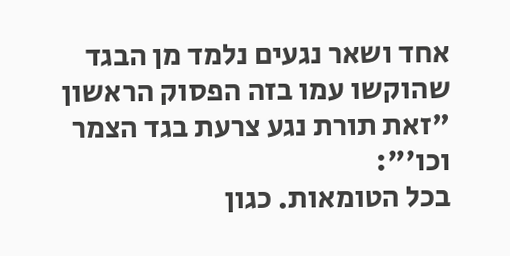אחד ושאר נגעים נלמד מן הבגד שהוקשו עמו בזה הפסוק הראשון "זאת תורת נגע צרעת בגד הצמר וכו'":
בכל הטומאות. כגון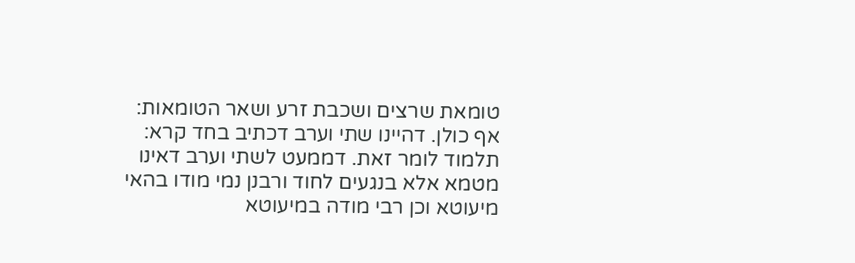טומאת שרצים ושכבת זרע ושאר הטומאות:
אף כולן. דהיינו שתי וערב דכתיב בחד קרא:
תלמוד לומר זאת. דממעט לשתי וערב דאינו מטמא אלא בנגעים לחוד ורבנן נמי מודו בהאי מיעוטא וכן רבי מודה במיעוטא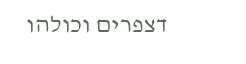דצפרים וכולהו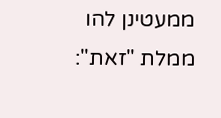ממעטינן להו ממלת "זאת":